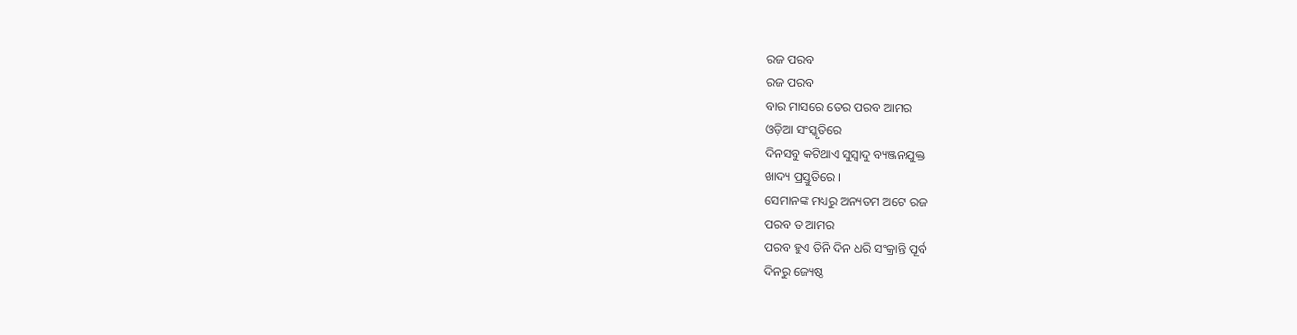ରଜ ପରବ
ରଜ ପରବ
ବାର ମାସରେ ତେର ପରବ ଆମର
ଓଡ଼ିଆ ସଂସ୍କୃତିରେ
ଦିନସବୁ କଟିଥାଏ ସୁସ୍ୱାଦୁ ବ୍ୟଞ୍ଜନଯୁକ୍ତ
ଖାଦ୍ୟ ପ୍ରସ୍ତୁତିରେ ।
ସେମାନଙ୍କ ମଧ୍ୟରୁ ଅନ୍ୟତମ ଅଟେ ରଜ
ପରବ ତ ଆମର
ପରବ ହୁଏ ତିନି ଦିନ ଧରି ସଂକ୍ରାନ୍ତି ପୂର୍ବ
ଦିନରୁ ଜ୍ୟେଷ୍ଠ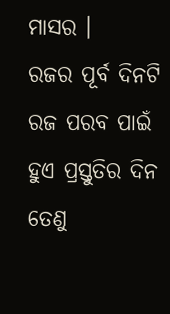ମାସର ।
ରଜର ପୂର୍ବ ଦିନଟି ରଜ ପରବ ପାଇଁ
ହୁଏ ପ୍ରସ୍ତୁତିର ଦିନ
ତେଣୁ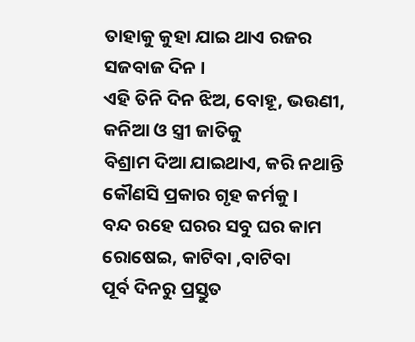ତାହାକୁ କୁହା ଯାଇ ଥାଏ ରଜର
ସଜବାଜ ଦିନ ।
ଏହି ତିନି ଦିନ ଝିଅ, ବୋହୂ, ଭଉଣୀ,
କନିଆ ଓ ସ୍ତ୍ରୀ ଜାତିକୁ
ବିଶ୍ରାମ ଦିଆ ଯାଇଥାଏ, କରି ନଥାନ୍ତି
କୌଣସି ପ୍ରକାର ଗୃହ କର୍ମକୁ ।
ବନ୍ଦ ରହେ ଘରର ସବୁ ଘର କାମ
ରୋଷେଇ, କାଟିବା ,ବାଟିବା
ପୂର୍ବ ଦିନରୁ ପ୍ରସ୍ତୁତ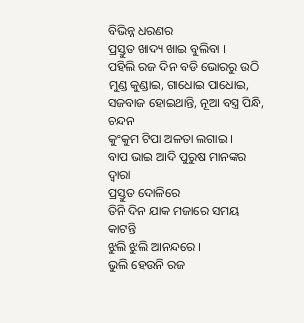ବିଭିନ୍ନ ଧରଣର
ପ୍ରସ୍ତୁତ ଖାଦ୍ୟ ଖାଇ ବୁଲିବା ।
ପହିଲି ରଜ ଦିନ ବଡି ଭୋରରୁ ଉଠି
ମୁଣ୍ଡ କୁଣ୍ଡାଇ, ଗାଧୋଇ ପାଧୋଇ,
ସଜବାଜ ହୋଇଥାନ୍ତି, ନୂଆ ବସ୍ତ୍ର ପିନ୍ଧି, ଚନ୍ଦନ
କୁଂକୁମ ଟିପା ଅଳତା ଲଗାଇ ।
ବାପ ଭାଇ ଆଦି ପୁରୁଷ ମାନଙ୍କର ଦ୍ଵାରା
ପ୍ରସ୍ତୁତ ଦୋଳିରେ
ତିନି ଦିନ ଯାକ ମଜାରେ ସମୟ କାଟନ୍ତି
ଝୁଲି ଝୁଲି ଆନନ୍ଦରେ ।
ଭୁଲି ହେଉନି ରଜ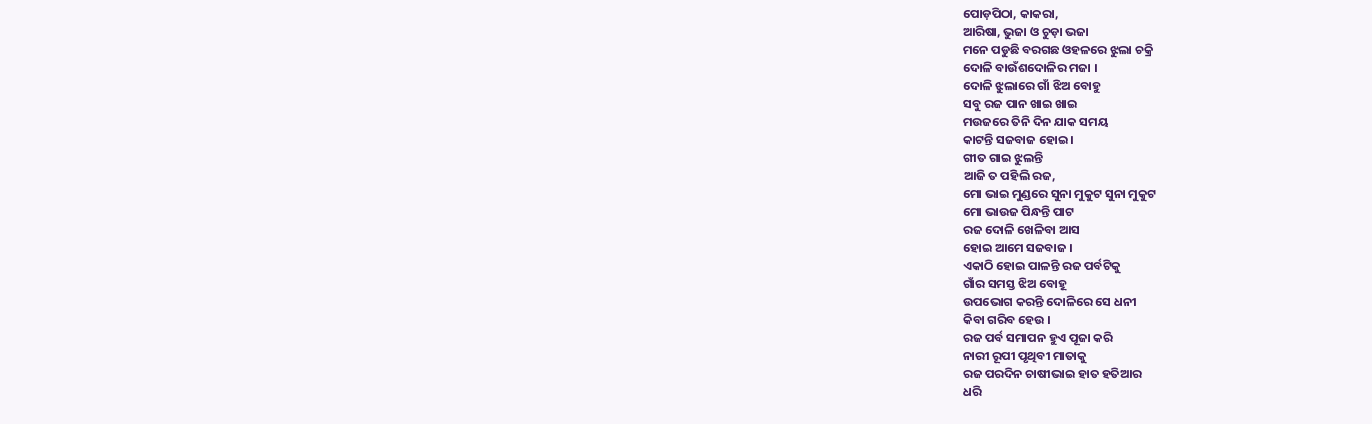ପୋଡ଼ପିଠା, କାକରା,
ଆରିଷା, ଭୁଜା ଓ ଚୁଡ଼ା ଭଜା
ମନେ ପଡୁଛି ବରଗଛ ଓହଳରେ ଝୁଲା ଚକ୍ରି
ଦୋଳି ବାଉଁଶଦୋଳିର ମଜା ।
ଦୋଳି ଝୁଲାରେ ଗାଁ ଝିଅ ବୋହୁ
ସବୁ ରଜ ପାନ ଖାଇ ଖାଇ
ମଉଜରେ ତିନି ଦିନ ଯାକ ସମୟ
କାଟନ୍ତି ସଜବାଜ ହୋଇ ।
ଗୀତ ଗାଇ ଝୁଲନ୍ତି
ଆଜି ତ ପହିଲି ରଜ,
ମୋ ଭାଇ ମୁଣ୍ଡରେ ସୁନା ମୁକୁଟ ସୁନା ମୁକୁଟ
ମୋ ଭାଉଜ ପିନ୍ଧନ୍ତି ପାଟ
ରଜ ଦୋଳି ଖେଳିବା ଆସ
ହୋଇ ଆମେ ସଜବାଜ ।
ଏକାଠି ହୋଇ ପାଳନ୍ତି ରଜ ପର୍ବଟିକୁ
ଗାଁର ସମସ୍ତ ଝିଅ ବୋହୂ
ଉପଭୋଗ କରନ୍ତି ଦୋଳିରେ ସେ ଧନୀ
କିବା ଗରିବ ହେଉ ।
ରଜ ପର୍ବ ସମାପନ ହୁଏ ପୂଜା କରି
ନାରୀ ରୂପୀ ପୃଥିବୀ ମାତାକୁ
ରଜ ପରଦିନ ଚାଷୀଭାଇ ହାତ ହତିଆର
ଧରି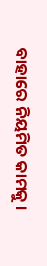ବାହାରେ ନିୟମିତ କାମକୁ ।